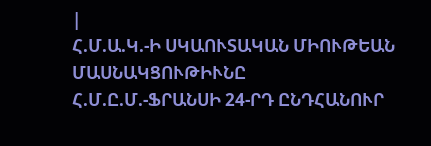|
Հ.Մ.Ա.Կ.-Ի ՍԿԱՈՒՏԱԿԱՆ ՄԻՈՒԹԵԱՆ ՄԱՍՆԱԿՑՈՒԹԻՒՆԸ
Հ.Մ.Ը.Մ.-ՖՐԱՆՍԻ 24-ՐԴ ԸՆԴՀԱՆՈՒՐ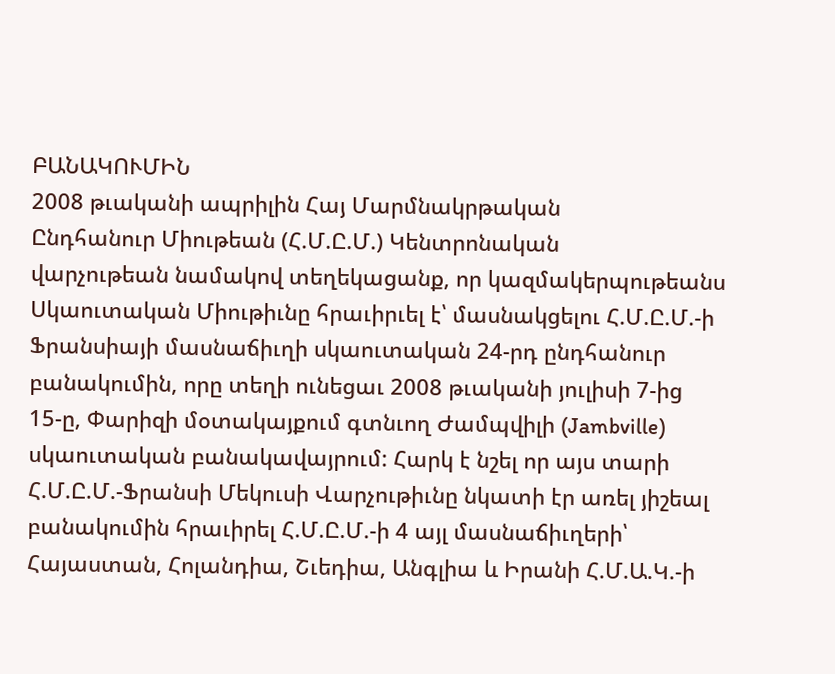ԲԱՆԱԿՈՒՄԻՆ
2008 թւականի ապրիլին Հայ Մարմնակրթական
Ընդհանուր Միութեան (Հ.Մ.Ը.Մ.) Կենտրոնական
վարչութեան նամակով տեղեկացանք, որ կազմակերպութեանս
Սկաուտական Միութիւնը հրաւիրւել է՝ մասնակցելու Հ.Մ.Ը.Մ.-ի
Ֆրանսիայի մասնաճիւղի սկաուտական 24-րդ ընդհանուր
բանակումին, որը տեղի ունեցաւ 2008 թւականի յուլիսի 7-ից
15-ը, Փարիզի մօտակայքում գտնւող Ժամպվիլի (Jambville)
սկաուտական բանակավայրում: Հարկ է նշել որ այս տարի
Հ.Մ.Ը.Մ.-Ֆրանսի Մեկուսի Վարչութիւնը նկատի էր առել յիշեալ
բանակումին հրաւիրել Հ.Մ.Ը.Մ.-ի 4 այլ մասնաճիւղերի՝
Հայաստան, Հոլանդիա, Շւեդիա, Անգլիա և Իրանի Հ.Մ.Ա.Կ.-ի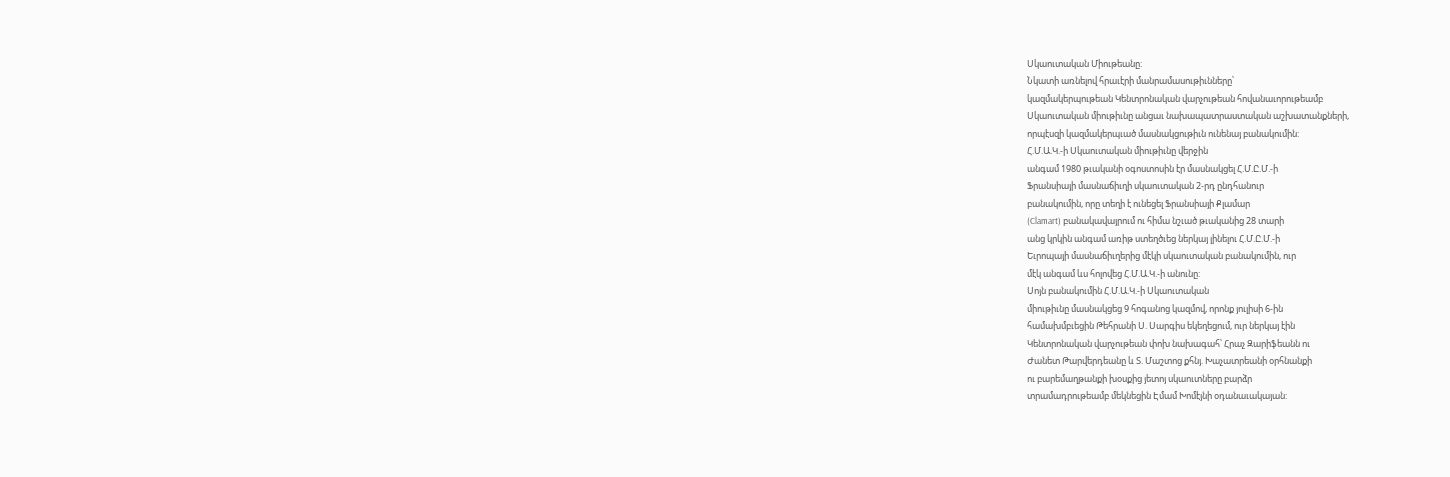Սկաուտական Միութեանը:
Նկատի առնելով հրաւէրի մանրամասութիւնները՝
կազմակերպութեան Կենտրոնական վարչութեան հովանաւորութեամբ
Սկաուտական միութիւնը անցաւ նախապատրաստական աշխատանքների,
որպէսզի կազմակերպւած մասնակցութիւն ունենայ բանակումին:
Հ.Մ.Ա.Կ.-ի Սկաուտական միութիւնը վերջին
անգամ 1980 թւականի օգոստոսին էր մասնակցել Հ.Մ.Ը.Մ.-ի
Ֆրանսիայի մասնաճիւղի սկաուտական 2-րդ ընդհանուր
բանակումին, որը տեղի է ունեցել Ֆրանսիայի Քլամար
(Clamart) բանակավայրում ու հիմա նշւած թւականից 28 տարի
անց կրկին անգամ առիթ ստեղծւեց ներկայ լինելու Հ.Մ.Ը.Մ.-ի
Եւրոպայի մասնաճիւղերից մէկի սկաուտական բանակումին, ուր
մէկ անգամ ևս հոլովեց Հ.Մ.Ա.Կ.-ի անունը:
Սոյն բանակումին Հ.Մ.Ա.Կ.-ի Սկաուտական
միութիւնը մասնակցեց 9 հոգանոց կազմով, որոնք յուլիսի 6-ին
համախմբւեցին Թեհրանի Ս. Սարգիս եկեղեցում, ուր ներկայ էին
Կենտրոնական վարչութեան փոխ նախագահ՝ Հրաչ Զարիֆեանն ու
Ժանետ Թարվերդեանը և Տ. Մաշտոց քհնյ. Խաչատրեանի օրհնանքի
ու բարեմաղթանքի խօսքից յետոյ սկաուտները բարձր
տրամադրութեամբ մեկնեցին Էմամ Խոմէյնի օդանաւակայան: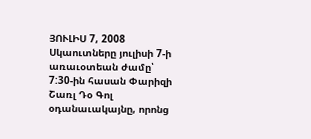ՅՈՒԼԻՍ 7, 2008
Սկաուտները յուլիսի 7-ի առաւօտեան ժամը՝
7:30-ին հասան Փարիզի Շառլ Դօ Գոլ
օդանաւակայնը, որոնց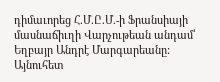դիմաւորեց Հ.Մ.Ը.Մ.-ի Ֆրանսիայի
մասնաճիւղի Վարչութեան անդամ՝ Եղբայր Անդրէ Մարգարեանը:
Այնուհետ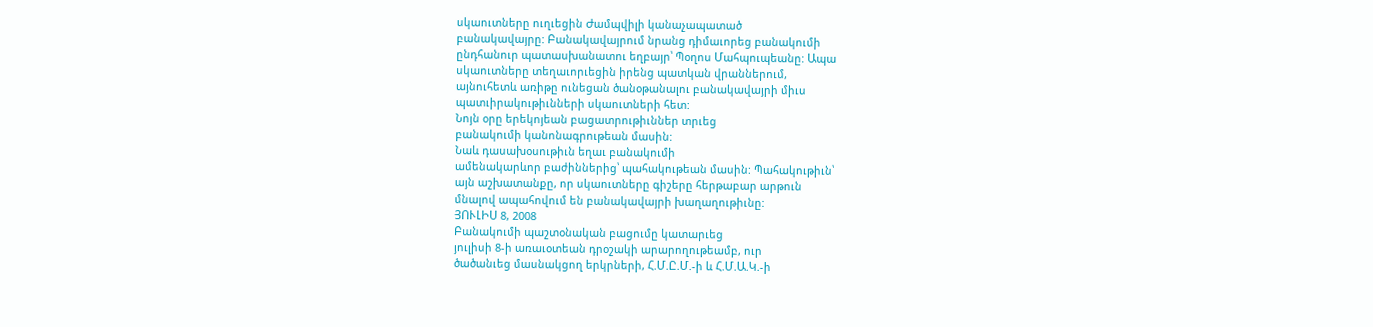սկաուտները ուղւեցին Ժամպվիլի կանաչապատած
բանակավայրը: Բանակավայրում նրանց դիմաւորեց բանակումի
ընդհանուր պատասխանատու եղբայր՝ Պօղոս Մահպուպեանը: Ապա
սկաուտները տեղաւորւեցին իրենց պատկան վրաններում,
այնուհետև առիթը ունեցան ծանօթանալու բանակավայրի միւս
պատւիրակութիւնների սկաուտների հետ:
Նոյն օրը երեկոյեան բացատրութիւններ տրւեց
բանակումի կանոնագրութեան մասին:
Նաև դասախօսութիւն եղաւ բանակումի
ամենակարևոր բաժիններից՝ պահակութեան մասին: Պահակութիւն՝
այն աշխատանքը, որ սկաուտները գիշերը հերթաբար արթուն
մնալով ապահովում են բանակավայրի խաղաղութիւնը:
ՅՈՒԼԻՍ 8, 2008
Բանակումի պաշտօնական բացումը կատարւեց
յուլիսի 8-ի առաւօտեան դրօշակի արարողութեամբ, ուր
ծածանւեց մասնակցող երկրների, Հ.Մ.Ը.Մ.-ի և Հ.Մ.Ա.Կ.-ի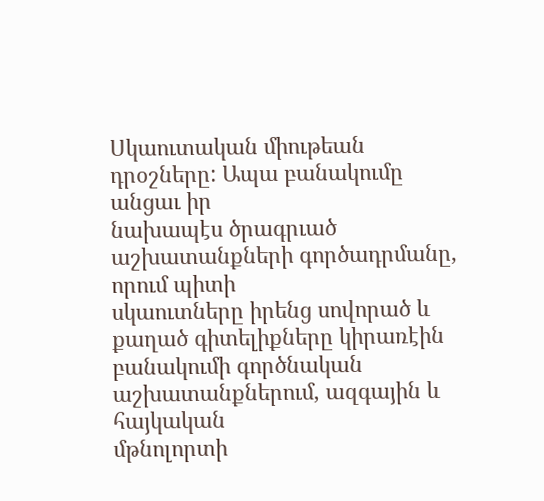Սկաուտական միութեան դրօշները: Ապա բանակումը անցաւ իր
նախապէս ծրագրւած աշխատանքների գործադրմանը, որում պիտի
սկաուտները իրենց սովորած և քաղած գիտելիքները կիրառէին
բանակումի գործնական աշխատանքներում, ազգային և հայկական
մթնոլորտի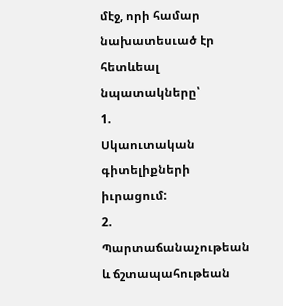մէջ, որի համար նախատեսւած էր հետևեալ
նպատակները՝
1.
Սկաուտական գիտելիքների իւրացում:
2.
Պարտաճանաչութեան և ճշտապահութեան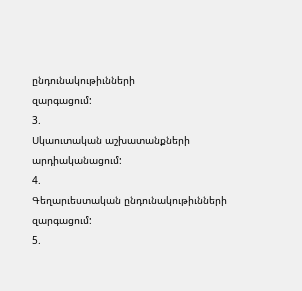ընդունակութիւնների
զարգացում:
3.
Սկաուտական աշխատանքների արդիականացում:
4.
Գեղարւեստական ընդունակութիւնների զարգացում:
5.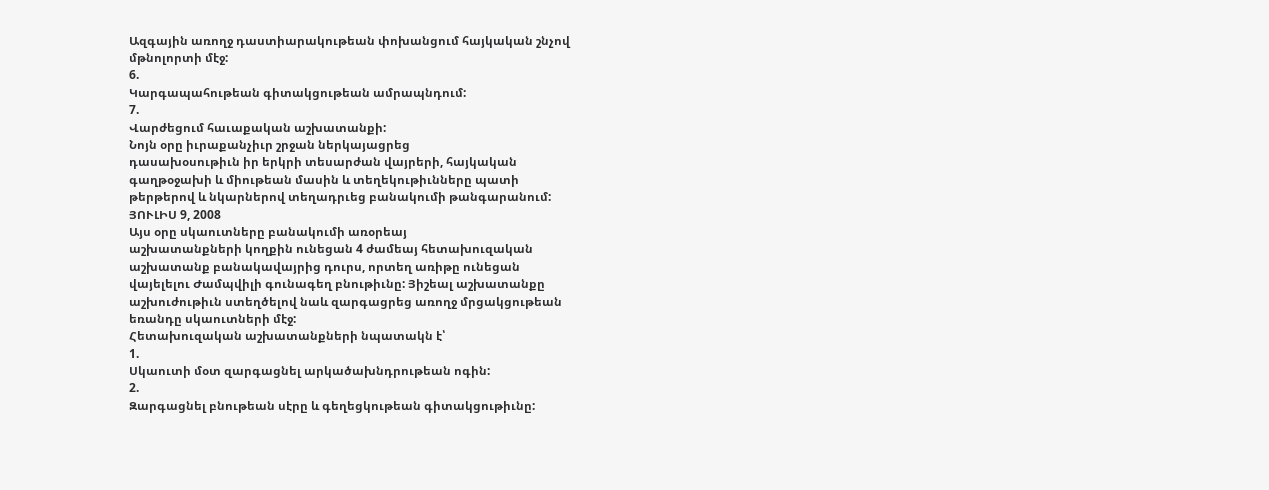Ազգային առողջ դաստիարակութեան փոխանցում հայկական շնչով
մթնոլորտի մէջ:
6.
Կարգապահութեան գիտակցութեան ամրապնդում:
7.
Վարժեցում հաւաքական աշխատանքի:
Նոյն օրը իւրաքանչիւր շրջան ներկայացրեց
դասախօսութիւն իր երկրի տեսարժան վայրերի, հայկական
գաղթօջախի և միութեան մասին և տեղեկութիւնները պատի
թերթերով և նկարներով տեղադրւեց բանակումի թանգարանում:
ՅՈՒԼԻՍ 9, 2008
Այս օրը սկաուտները բանակումի առօրեայ
աշխատանքների կողքին ունեցան 4 ժամեայ հետախուզական
աշխատանք բանակավայրից դուրս, որտեղ առիթը ունեցան
վայելելու Ժամպվիլի գունագեղ բնութիւնը: Յիշեալ աշխատանքը
աշխուժութիւն ստեղծելով նաև զարգացրեց առողջ մրցակցութեան
եռանդը սկաուտների մէջ:
Հետախուզական աշխատանքների նպատակն է՝
1.
Սկաուտի մօտ զարգացնել արկածախնդրութեան ոգին:
2.
Զարգացնել բնութեան սէրը և գեղեցկութեան գիտակցութիւնը: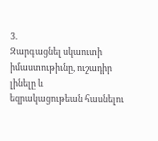3.
Զարգացնել սկաուտի իմաստութիւնը, ուշադիր լինելը և
եզրակացութեան հասնելու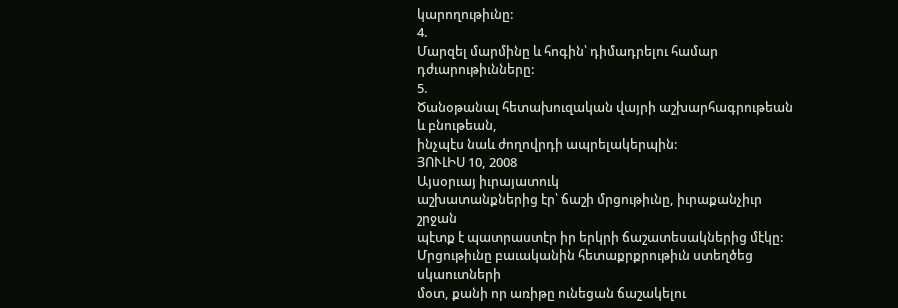կարողութիւնը:
4.
Մարզել մարմինը և հոգին՝ դիմադրելու համար
դժւարութիւնները:
5.
Ծանօթանալ հետախուզական վայրի աշխարհագրութեան և բնութեան,
ինչպէս նաև ժողովրդի ապրելակերպին:
ՅՈՒԼԻՍ 10, 2008
Այսօրւայ իւրայատուկ
աշխատանքներից էր՝ ճաշի մրցութիւնը, իւրաքանչիւր շրջան
պէտք է պատրաստէր իր երկրի ճաշատեսակներից մէկը:
Մրցութիւնը բաւականին հետաքրքրութիւն ստեղծեց սկաուտների
մօտ, քանի որ առիթը ունեցան ճաշակելու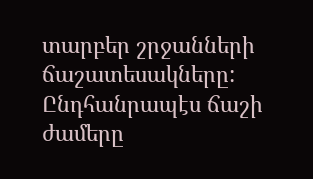տարբեր շրջանների
ճաշատեսակները:
Ընդհանրապէս ճաշի ժամերը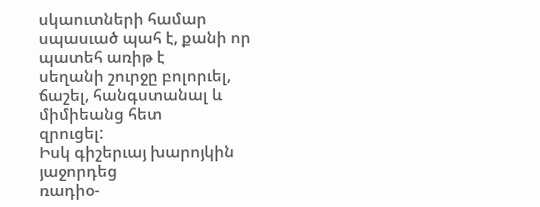սկաուտների համար սպասւած պահ է, քանի որ պատեհ առիթ է
սեղանի շուրջը բոլորւել, ճաշել, հանգստանալ և միմիեանց հետ
զրուցել:
Իսկ գիշերւայ խարոյկին յաջորդեց
ռադիօ-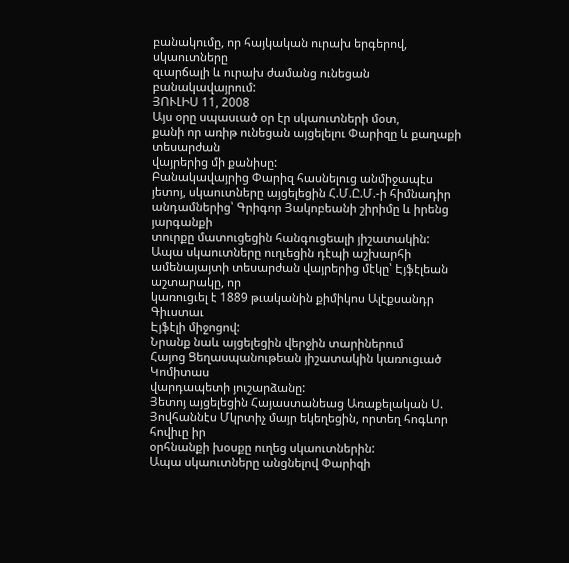բանակումը, որ հայկական ուրախ երգերով, սկաուտները
զւարճալի և ուրախ ժամանց ունեցան բանակավայրում:
ՅՈՒԼԻՍ 11, 2008
Այս օրը սպասւած օր էր սկաուտների մօտ,
քանի որ առիթ ունեցան այցելելու Փարիզը և քաղաքի տեսարժան
վայրերից մի քանիսը:
Բանակավայրից Փարիզ հասնելուց անմիջապէս
յետոյ, սկաուտները այցելեցին Հ.Մ.Ը.Մ.-ի հիմնադիր
անդամներից՝ Գրիգոր Յակոբեանի շիրիմը և իրենց յարգանքի
տուրքը մատուցեցին հանգուցեալի յիշատակին:
Ապա սկաուտները ուղւեցին դէպի աշխարհի
ամենայայտի տեսարժան վայրերից մէկը՝ Էյֆէլեան աշտարակը, որ
կառուցւել է 1889 թւականին քիմիկոս Ալէքսանդր Գիւստաւ
Էյֆէլի միջոցով:
Նրանք նաև այցելեցին վերջին տարիներում
Հայոց Ցեղասպանութեան յիշատակին կառուցւած Կոմիտաս
վարդապետի յուշարձանը:
Յետոյ այցելեցին Հայաստանեաց Առաքելական Ս.
Յովհաննէս Մկրտիչ մայր եկեղեցին, որտեղ հոգևոր հովիւը իր
օրհնանքի խօսքը ուղեց սկաուտներին:
Ապա սկաուտները անցնելով Փարիզի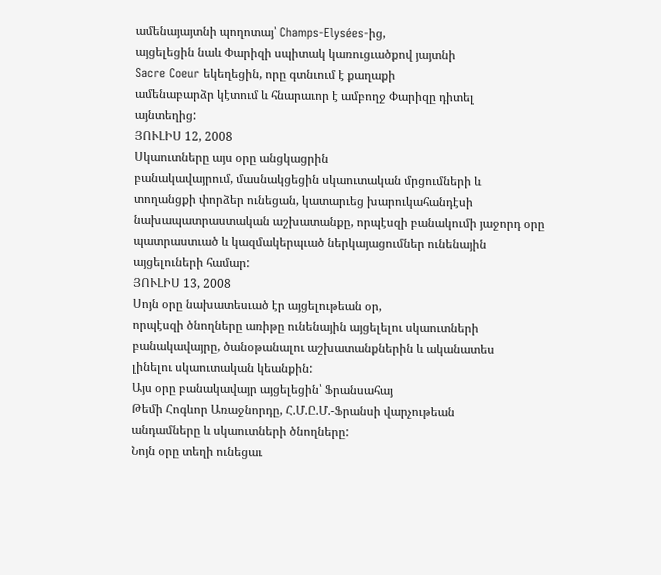ամենայայտնի պողոտայ՝ Champs-Elysées-ից,
այցելեցին նաև Փարիզի սպիտակ կառուցւածքով յայտնի
Sacre Coeur եկեղեցին, որը գտնւում է քաղաքի
ամենաբարձր կէտում և հնարաւոր է ամբողջ Փարիզը դիտել
այնտեղից:
ՅՈՒԼԻՍ 12, 2008
Սկաուտները այս օրը անցկացրին
բանակավայրում, մասնակցեցին սկաուտական մրցումների և
տողանցքի փորձեր ունեցան, կատարւեց խարուկահանդէսի
նախապատրաստական աշխատանքը, որպէսզի բանակումի յաջորդ օրը
պատրաստւած և կազմակերպւած ներկայացումներ ունենային
այցելուների համար:
ՅՈՒԼԻՍ 13, 2008
Սոյն օրը նախատեսւած էր այցելութեան օր,
որպէսզի ծնողները առիթը ունենային այցելելու սկաուտների
բանակավայրը, ծանօթանալու աշխատանքներին և ականատես
լինելու սկաուտական կեանքին:
Այս օրը բանակավայր այցելեցին՝ Ֆրանսահայ
Թեմի Հոգևոր Առաջնորդը, Հ.Մ.Ը.Մ.-Ֆրանսի վարչութեան
անդամները և սկաուտների ծնողները:
Նոյն օրը տեղի ունեցաւ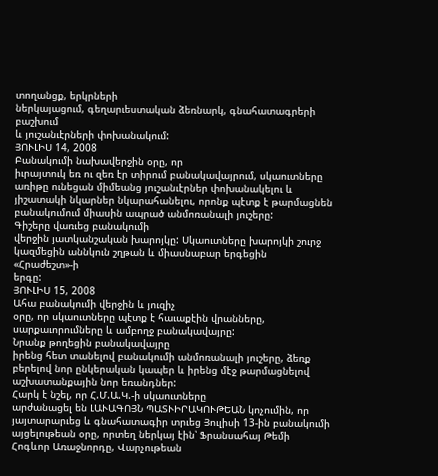տողանցք, երկրների
ներկայացում, գեղարւեստական ձեռնարկ, գնահատագրերի բաշխում
և յուշանւէրների փոխանակում:
ՅՈՒԼԻՍ 14, 2008
Բանակումի նախավերջին օրը, որ
իւրայտուկ եռ ու զեռ էր տիրում բանակավայրում, սկաուտները
առիթը ունեցան միմեանց յուշանւէրներ փոխանակելու և
յիշատակի նկարներ նկարահանելու, որոնք պէտք է թարմացնեն
բանակումում միասին ապրած անմոռանալի յուշերը:
Գիշերը վառւեց բանակումի
վերջին յատկանշական խարոյկը: Սկաուտները խարոյկի շուրջ
կազմեցին աննկուն շղթան և միասնաբար երգեցին «Հրաժեշտ»-ի
երգը:
ՅՈՒԼԻՍ 15, 2008
Ահա բանակումի վերջին և յուզիչ
օրը, որ սկաուտները պէտք է հաւաքէին վրանները,
սարքաւորումները և ամբողջ բանակավայրը:
Նրանք թողեցին բանակավայրը
իրենց հետ տանելով բանակումի անմոռանալի յուշերը, ձեռք
բերելով նոր ընկերական կապեր և իրենց մէջ թարմացնելով
աշխատանքային նոր եռանդներ:
Հարկ է նշել, որ Հ.Մ.Ա.Կ.-ի սկաուտները
արժանացել են ԼԱՒԱԳՈՅՆ ՊԱՏՒԻՐԱԿՈՒԹԵԱՆ կոչումին, որ
յայտարարւեց և գնահատագիր տրւեց Յուլիսի 13-ին բանակումի
այցելութեան օրը, որտեղ ներկայ էին՝ Ֆրանսահայ Թեմի
Հոգևոր Առաջնորդը, Վարչութեան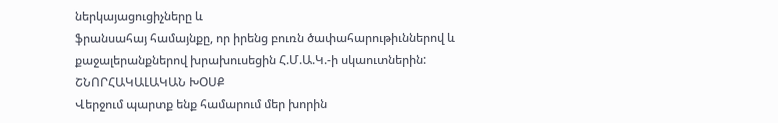ներկայացուցիչները և
ֆրանսահայ համայնքը, որ իրենց բուռն ծափահարութիւններով և
քաջալերանքներով խրախուսեցին Հ.Մ.Ա.Կ.-ի սկաուտներին:
ՇՆՈՐՀԱԿԱԼԱԿԱՆ ԽՕՍՔ
Վերջում պարտք ենք համարում մեր խորին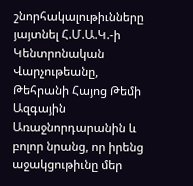շնորհակալութիւնները յայտնել Հ.Մ.Ա.Կ.-ի Կենտրոնական
Վարչութեանը, Թեհրանի Հայոց Թեմի Ազգային Առաջնորդարանին և
բոլոր նրանց, որ իրենց աջակցութիւնը մեր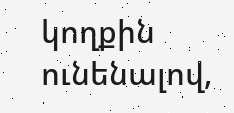կողքին
ունենալով,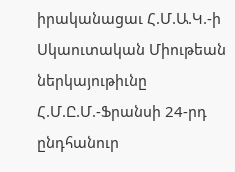իրականացաւ Հ.Մ.Ա.Կ.-ի Սկաուտական Միութեան
ներկայութիւնը Հ.Մ.Ը.Մ.-Ֆրանսի 24-րդ ընդհանուր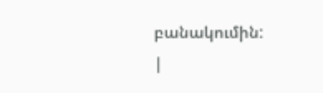բանակումին:
|